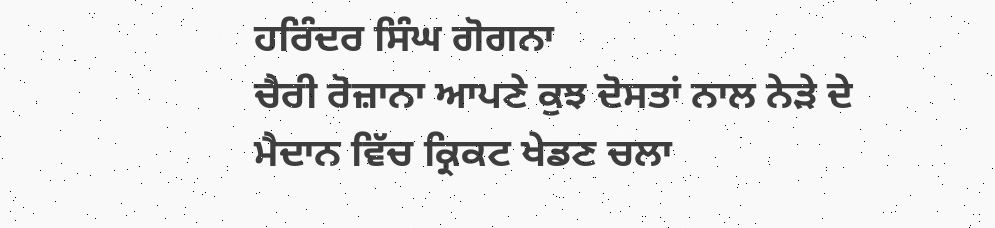ਹਰਿੰਦਰ ਸਿੰਘ ਗੋਗਨਾ
ਚੈਰੀ ਰੋਜ਼ਾਨਾ ਆਪਣੇ ਕੁਝ ਦੋਸਤਾਂ ਨਾਲ ਨੇੜੇ ਦੇ ਮੈਦਾਨ ਵਿੱਚ ਕ੍ਰਿਕਟ ਖੇਡਣ ਚਲਾ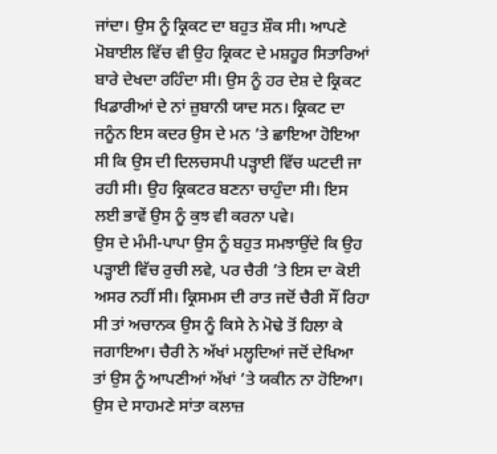ਜਾਂਦਾ। ਉਸ ਨੂੰ ਕ੍ਰਿਕਟ ਦਾ ਬਹੁਤ ਸ਼ੌਕ ਸੀ। ਆਪਣੇ ਮੋਬਾਈਲ ਵਿੱਚ ਵੀ ਉਹ ਕ੍ਰਿਕਟ ਦੇ ਮਸ਼ਹੂਰ ਸਿਤਾਰਿਆਂ ਬਾਰੇ ਦੇਖਦਾ ਰਹਿੰਦਾ ਸੀ। ਉਸ ਨੂੰ ਹਰ ਦੇਸ਼ ਦੇ ਕ੍ਰਿਕਟ ਖਿਡਾਰੀਆਂ ਦੇ ਨਾਂ ਜ਼ੁਬਾਨੀ ਯਾਦ ਸਨ। ਕ੍ਰਿਕਟ ਦਾ ਜਨੂੰਨ ਇਸ ਕਦਰ ਉਸ ਦੇ ਮਨ ’ਤੇ ਛਾਇਆ ਹੋਇਆ ਸੀ ਕਿ ਉਸ ਦੀ ਦਿਲਚਸਪੀ ਪੜ੍ਹਾਈ ਵਿੱਚ ਘਟਦੀ ਜਾ ਰਹੀ ਸੀ। ਉਹ ਕ੍ਰਿਕਟਰ ਬਣਨਾ ਚਾਹੁੰਦਾ ਸੀ। ਇਸ ਲਈ ਭਾਵੇਂ ਉਸ ਨੂੰ ਕੁਝ ਵੀ ਕਰਨਾ ਪਵੇ।
ਉਸ ਦੇ ਮੰਮੀ-ਪਾਪਾ ਉਸ ਨੂੰ ਬਹੁਤ ਸਮਝਾਉਂਦੇ ਕਿ ਉਹ ਪੜ੍ਹਾਈ ਵਿੱਚ ਰੁਚੀ ਲਵੇ, ਪਰ ਚੈਰੀ ’ਤੇ ਇਸ ਦਾ ਕੋਈ ਅਸਰ ਨਹੀਂ ਸੀ। ਕ੍ਰਿਸਮਸ ਦੀ ਰਾਤ ਜਦੋਂ ਚੈਰੀ ਸੌਂ ਰਿਹਾ ਸੀ ਤਾਂ ਅਚਾਨਕ ਉਸ ਨੂੰ ਕਿਸੇ ਨੇ ਮੋਢੇ ਤੋਂ ਹਿਲਾ ਕੇ ਜਗਾਇਆ। ਚੈਰੀ ਨੇ ਅੱਖਾਂ ਮਲ੍ਹਦਿਆਂ ਜਦੋਂ ਦੇਖਿਆ ਤਾਂ ਉਸ ਨੂੰ ਆਪਣੀਆਂ ਅੱਖਾਂ ’ਤੇ ਯਕੀਨ ਨਾ ਹੋਇਆ। ਉਸ ਦੇ ਸਾਹਮਣੇ ਸਾਂਤਾ ਕਲਾਜ਼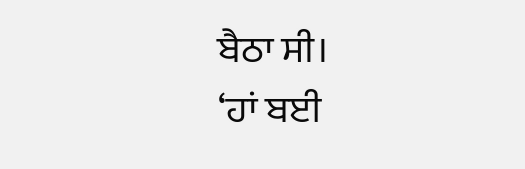ਬੈਠਾ ਸੀ।
‘ਹਾਂ ਬਈ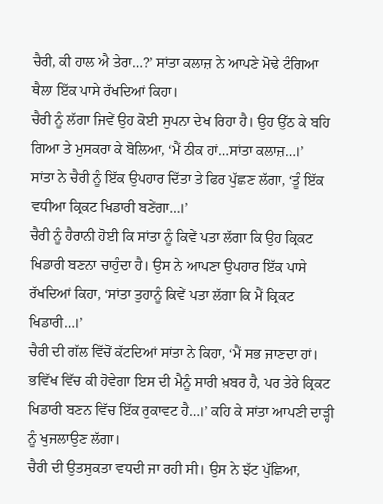ਚੈਰੀ, ਕੀ ਹਾਲ ਐ ਤੇਰਾ…?’ ਸਾਂਤਾ ਕਲਾਜ਼ ਨੇ ਆਪਣੇ ਮੋਢੇ ਟੰਗਿਆ ਥੈਲਾ ਇੱਕ ਪਾਸੇ ਰੱਖਦਿਆਂ ਕਿਹਾ।
ਚੈਰੀ ਨੂੰ ਲੱਗਾ ਜਿਵੇਂ ਉਹ ਕੋਈ ਸੁਪਨਾ ਦੇਖ ਰਿਹਾ ਹੈ। ਉਹ ਉੱਠ ਕੇ ਬਹਿ ਗਿਆ ਤੇ ਮੁਸਕਰਾ ਕੇ ਬੋਲਿਆ, ‘ਮੈਂ ਠੀਕ ਹਾਂ…ਸਾਂਤਾ ਕਲਾਜ਼…।’
ਸਾਂਤਾ ਨੇ ਚੈਰੀ ਨੂੰ ਇੱਕ ਉਪਹਾਰ ਦਿੱਤਾ ਤੇ ਫਿਰ ਪੁੱਛਣ ਲੱਗਾ, ‘ਤੂੰ ਇੱਕ ਵਧੀਆ ਕ੍ਰਿਕਟ ਖਿਡਾਰੀ ਬਣੇਂਗਾ…।’
ਚੈਰੀ ਨੂੰ ਹੈਰਾਨੀ ਹੋਈ ਕਿ ਸਾਂਤਾ ਨੂੰ ਕਿਵੇਂ ਪਤਾ ਲੱਗਾ ਕਿ ਉਹ ਕ੍ਰਿਕਟ ਖਿਡਾਰੀ ਬਣਨਾ ਚਾਹੁੰਦਾ ਹੈ। ਉਸ ਨੇ ਆਪਣਾ ਉਪਹਾਰ ਇੱਕ ਪਾਸੇ ਰੱਖਦਿਆਂ ਕਿਹਾ, ‘ਸਾਂਤਾ ਤੁਹਾਨੂੰ ਕਿਵੇਂ ਪਤਾ ਲੱਗਾ ਕਿ ਮੈਂ ਕ੍ਰਿਕਟ ਖਿਡਾਰੀ…।’
ਚੈਰੀ ਦੀ ਗੱਲ ਵਿੱਚੋਂ ਕੱਟਦਿਆਂ ਸਾਂਤਾ ਨੇ ਕਿਹਾ, ‘ਮੈਂ ਸਭ ਜਾਣਦਾ ਹਾਂ। ਭਵਿੱਖ ਵਿੱਚ ਕੀ ਹੋਵੇਗਾ ਇਸ ਦੀ ਮੈਨੂੰ ਸਾਰੀ ਖ਼ਬਰ ਹੈ, ਪਰ ਤੇਰੇ ਕ੍ਰਿਕਟ ਖਿਡਾਰੀ ਬਣਨ ਵਿੱਚ ਇੱਕ ਰੁਕਾਵਟ ਹੈ…।’ ਕਹਿ ਕੇ ਸਾਂਤਾ ਆਪਣੀ ਦਾੜ੍ਹੀ ਨੂੰ ਖੁਜਲਾਉਣ ਲੱਗਾ।
ਚੈਰੀ ਦੀ ਉਤਸੁਕਤਾ ਵਧਦੀ ਜਾ ਰਹੀ ਸੀ। ਉਸ ਨੇ ਝੱਟ ਪੁੱਛਿਆ,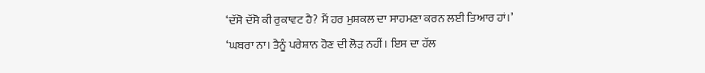‘ਦੱਸੋ ਦੱਸੋ ਕੀ ਰੁਕਾਵਟ ਹੈ? ਮੈਂ ਹਰ ਮੁਸ਼ਕਲ ਦਾ ਸਾਹਮਣਾ ਕਰਨ ਲਈ ਤਿਆਰ ਹਾਂ।’
‘ਘਬਰਾ ਨਾ। ਤੈਨੂੰ ਪਰੇਸ਼ਾਨ ਹੋਣ ਦੀ ਲੋੜ ਨਹੀਂ। ਇਸ ਦਾ ਹੱਲ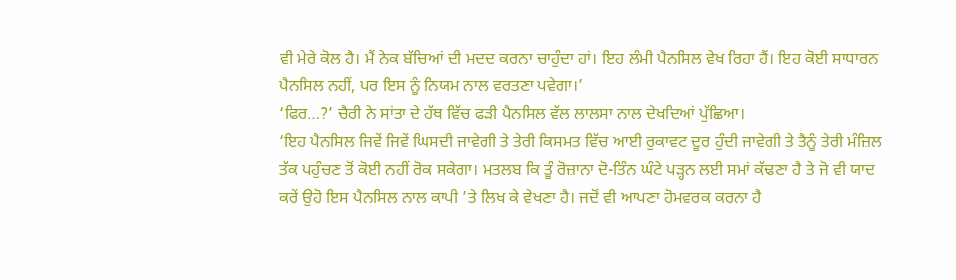ਵੀ ਮੇਰੇ ਕੋਲ ਹੈ। ਮੈਂ ਨੇਕ ਬੱਚਿਆਂ ਦੀ ਮਦਦ ਕਰਨਾ ਚਾਹੁੰਦਾ ਹਾਂ। ਇਹ ਲੰਮੀ ਪੈਨਸਿਲ ਵੇਖ ਰਿਹਾ ਹੈਂ। ਇਹ ਕੋਈ ਸਾਧਾਰਨ ਪੈਨਸਿਲ ਨਹੀਂ, ਪਰ ਇਸ ਨੂੰ ਨਿਯਮ ਨਾਲ ਵਰਤਣਾ ਪਵੇਗਾ।’
‘ਫਿਰ…?’ ਚੈਰੀ ਨੇ ਸਾਂਤਾ ਦੇ ਹੱਥ ਵਿੱਚ ਫੜੀ ਪੈਨਸਿਲ ਵੱਲ ਲਾਲਸਾ ਨਾਲ ਦੇਖਦਿਆਂ ਪੁੱਛਿਆ।
‘ਇਹ ਪੈਨਸਿਲ ਜਿਵੇਂ ਜਿਵੇਂ ਘਿਸਦੀ ਜਾਵੇਗੀ ਤੇ ਤੇਰੀ ਕਿਸਮਤ ਵਿੱਚ ਆਈ ਰੁਕਾਵਟ ਦੂਰ ਹੁੰਦੀ ਜਾਵੇਗੀ ਤੇ ਤੈਨੂੰ ਤੇਰੀ ਮੰਜ਼ਿਲ ਤੱਕ ਪਹੁੰਚਣ ਤੋਂ ਕੋਈ ਨਹੀਂ ਰੋਕ ਸਕੇਗਾ। ਮਤਲਬ ਕਿ ਤੂੰ ਰੋਜ਼ਾਨਾ ਦੋ-ਤਿੰਨ ਘੰਟੇ ਪੜ੍ਹਨ ਲਈ ਸਮਾਂ ਕੱਢਣਾ ਹੈ ਤੇ ਜੋ ਵੀ ਯਾਦ ਕਰੇਂ ਉਹੋ ਇਸ ਪੈਨਸਿਲ ਨਾਲ ਕਾਪੀ ’ਤੇ ਲਿਖ ਕੇ ਵੇਖਣਾ ਹੈ। ਜਦੋਂ ਵੀ ਆਪਣਾ ਹੋਮਵਰਕ ਕਰਨਾ ਹੈ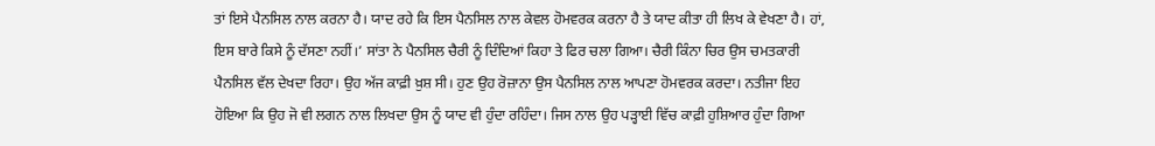ਤਾਂ ਇਸੇ ਪੈਨਸਿਲ ਨਾਲ ਕਰਨਾ ਹੈ। ਯਾਦ ਰਹੇ ਕਿ ਇਸ ਪੈਨਸਿਲ ਨਾਲ ਕੇਵਲ ਹੋਮਵਰਕ ਕਰਨਾ ਹੈ ਤੇ ਯਾਦ ਕੀਤਾ ਹੀ ਲਿਖ ਕੇ ਵੇਖਣਾ ਹੈ। ਹਾਂ, ਇਸ ਬਾਰੇ ਕਿਸੇ ਨੂੰ ਦੱਸਣਾ ਨਹੀਂ।’ ਸਾਂਤਾ ਨੇ ਪੈਨਸਿਲ ਚੈਰੀ ਨੂੰ ਦਿੰਦਿਆਂ ਕਿਹਾ ਤੇ ਫਿਰ ਚਲਾ ਗਿਆ। ਚੈਰੀ ਕਿੰਨਾ ਚਿਰ ਉਸ ਚਮਤਕਾਰੀ ਪੈਨਸਿਲ ਵੱਲ ਦੇਖਦਾ ਰਿਹਾ। ਉਹ ਅੱਜ ਕਾਫ਼ੀ ਖ਼ੁਸ਼ ਸੀ। ਹੁਣ ਉਹ ਰੋਜ਼ਾਨਾ ਉਸ ਪੈਨਸਿਲ ਨਾਲ ਆਪਣਾ ਹੋਮਵਰਕ ਕਰਦਾ। ਨਤੀਜਾ ਇਹ ਹੋਇਆ ਕਿ ਉਹ ਜੋ ਵੀ ਲਗਨ ਨਾਲ ਲਿਖਦਾ ਉਸ ਨੂੰ ਯਾਦ ਵੀ ਹੁੰਦਾ ਰਹਿੰਦਾ। ਜਿਸ ਨਾਲ ਉਹ ਪੜ੍ਹਾਈ ਵਿੱਚ ਕਾਫ਼ੀ ਹੁਸ਼ਿਆਰ ਹੁੰਦਾ ਗਿਆ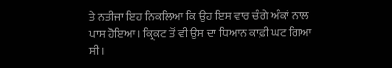ਤੇ ਨਤੀਜਾ ਇਹ ਨਿਕਲਿਆ ਕਿ ਉਹ ਇਸ ਵਾਰ ਚੰਗੇ ਅੰਕਾਂ ਨਾਲ ਪਾਸ ਹੋਇਆ। ਕ੍ਰਿਕਟ ਤੋਂ ਵੀ ਉਸ ਦਾ ਧਿਆਨ ਕਾਫ਼ੀ ਘਟ ਗਿਆ ਸੀ।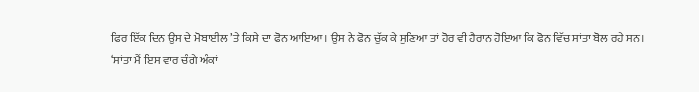ਫਿਰ ਇੱਕ ਦਿਨ ਉਸ ਦੇ ਮੋਬਾਈਲ ’ਤੇ ਕਿਸੇ ਦਾ ਫੋਨ ਆਇਆ। ਉਸ ਨੇ ਫੋਨ ਚੁੱਕ ਕੇ ਸੁਣਿਆ ਤਾਂ ਹੋਰ ਵੀ ਹੈਰਾਨ ਹੋਇਆ ਕਿ ਫੋਨ ਵਿੱਚ ਸਾਂਤਾ ਬੋਲ ਰਹੇ ਸਨ।
‘ਸਾਂਤਾ ਮੈਂ ਇਸ ਵਾਰ ਚੰਗੇ ਅੰਕਾਂ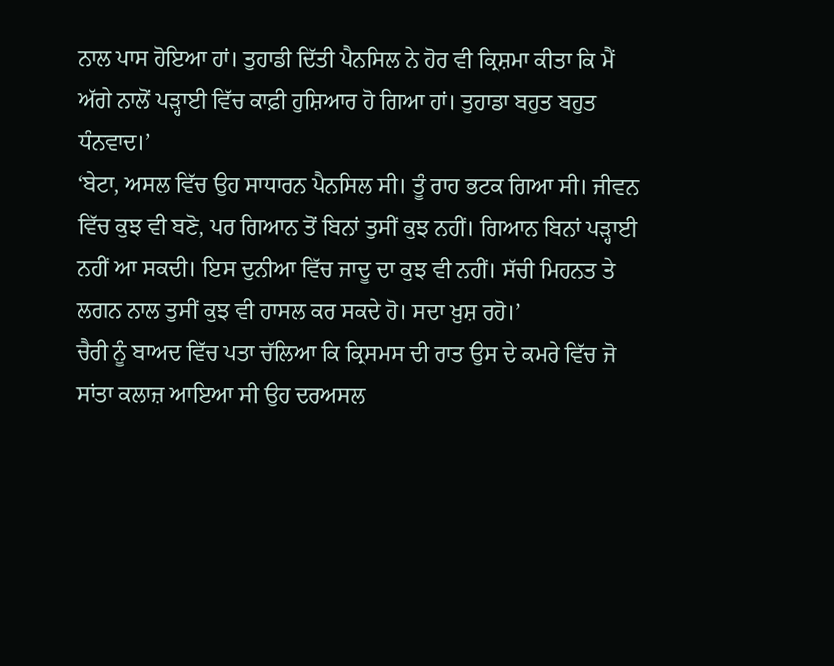ਨਾਲ ਪਾਸ ਹੋਇਆ ਹਾਂ। ਤੁਹਾਡੀ ਦਿੱਤੀ ਪੈਨਸਿਲ ਨੇ ਹੋਰ ਵੀ ਕ੍ਰਿਸ਼ਮਾ ਕੀਤਾ ਕਿ ਮੈਂ ਅੱਗੇ ਨਾਲੋਂ ਪੜ੍ਹਾਈ ਵਿੱਚ ਕਾਫ਼ੀ ਹੁਸ਼ਿਆਰ ਹੋ ਗਿਆ ਹਾਂ। ਤੁਹਾਡਾ ਬਹੁਤ ਬਹੁਤ ਧੰਨਵਾਦ।’
‘ਬੇਟਾ, ਅਸਲ ਵਿੱਚ ਉਹ ਸਾਧਾਰਨ ਪੈਨਸਿਲ ਸੀ। ਤੂੰ ਰਾਹ ਭਟਕ ਗਿਆ ਸੀ। ਜੀਵਨ ਵਿੱਚ ਕੁਝ ਵੀ ਬਣੋ, ਪਰ ਗਿਆਨ ਤੋਂ ਬਿਨਾਂ ਤੁਸੀਂ ਕੁਝ ਨਹੀਂ। ਗਿਆਨ ਬਿਨਾਂ ਪੜ੍ਹਾਈ ਨਹੀਂ ਆ ਸਕਦੀ। ਇਸ ਦੁਨੀਆ ਵਿੱਚ ਜਾਦੂ ਦਾ ਕੁਝ ਵੀ ਨਹੀਂ। ਸੱਚੀ ਮਿਹਨਤ ਤੇ ਲਗਨ ਨਾਲ ਤੁਸੀਂ ਕੁਝ ਵੀ ਹਾਸਲ ਕਰ ਸਕਦੇ ਹੋ। ਸਦਾ ਖ਼ੁਸ਼ ਰਹੋ।’
ਚੈਰੀ ਨੂੰ ਬਾਅਦ ਵਿੱਚ ਪਤਾ ਚੱਲਿਆ ਕਿ ਕ੍ਰਿਸਮਸ ਦੀ ਰਾਤ ਉਸ ਦੇ ਕਮਰੇ ਵਿੱਚ ਜੋ ਸਾਂਤਾ ਕਲਾਜ਼ ਆਇਆ ਸੀ ਉਹ ਦਰਅਸਲ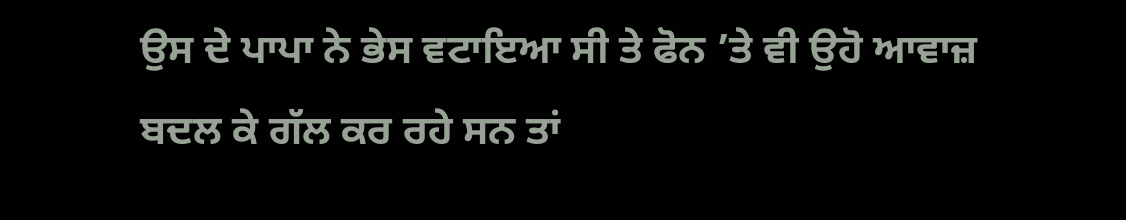ਉਸ ਦੇ ਪਾਪਾ ਨੇ ਭੇਸ ਵਟਾਇਆ ਸੀ ਤੇ ਫੋਨ ’ਤੇ ਵੀ ਉਹੋ ਆਵਾਜ਼ ਬਦਲ ਕੇ ਗੱਲ ਕਰ ਰਹੇ ਸਨ ਤਾਂ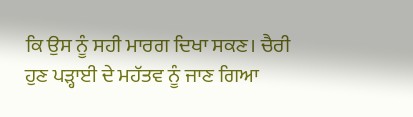ਕਿ ਉਸ ਨੂੰ ਸਹੀ ਮਾਰਗ ਦਿਖਾ ਸਕਣ। ਚੈਰੀ ਹੁਣ ਪੜ੍ਹਾਈ ਦੇ ਮਹੱਤਵ ਨੂੰ ਜਾਣ ਗਿਆ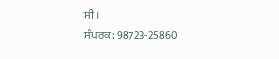ਸੀ।
ਸੰਪਰਕ: 98723-25860